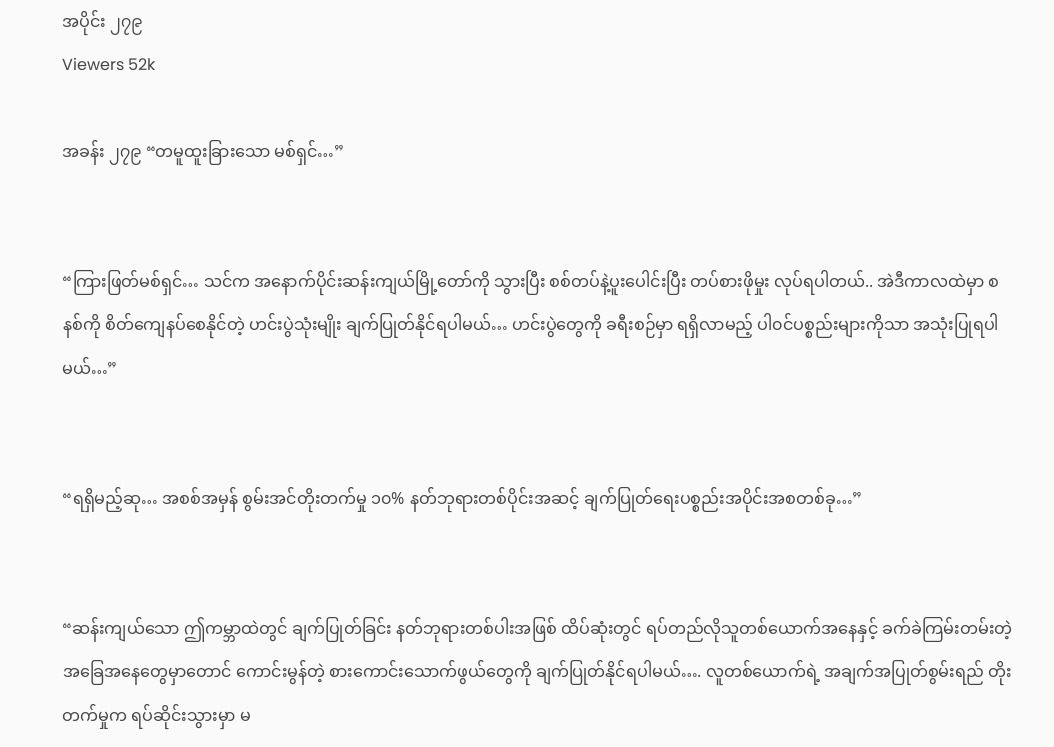အပိုင်း ၂၇၉
Viewers 52k

အခန်း ၂၇၉ “တမူထူးခြားသော မစ်ရှင်…”


“ကြားဖြတ်မစ်ရှင်… သင်က အနောက်ပိုင်းဆန်းကျယ်မြို့တော်ကို သွားပြီး စစ်တပ်နဲ့ပူးပေါင်းပြီး တပ်စားဖိုမှုး လုပ်ရပါတယ်.. အဲဒီကာလထဲမှာ စနစ်ကို စိတ်ကျေနပ်စေနိုင်တဲ့ ဟင်းပွဲသုံးမျိုး ချက်ပြုတ်နိုင်ရပါမယ်… ဟင်းပွဲတွေကို ခရီးစဉ်မှာ ရရှိလာမည့် ပါ၀င်ပစ္စည်းများကိုသာ အသုံးပြုရပါမယ်…”


“ရရှိမည့်ဆု… အစစ်အမှန် စွမ်းအင်တိုးတက်မှု ၁၀% နတ်ဘုရားတစ်ပိုင်းအဆင့် ချက်ပြုတ်ရေးပစ္စည်းအပိုင်းအစတစ်ခု…”


“ဆန်းကျယ်သော ဤကမ္ဘာထဲတွင် ချက်ပြုတ်ခြင်း နတ်ဘုရားတစ်ပါးအဖြစ် ထိပ်ဆုံးတွင် ရပ်တည်လိုသူတစ်ယောက်အနေနှင့် ခက်ခဲကြမ်းတမ်းတဲ့ အခြေအနေတွေမှာတောင် ကောင်းမွန်တဲ့ စားကောင်းသောက်ဖွယ်တွေကို ချက်ပြုတ်နိုင်ရပါမယ်…. လူတစ်ယောက်ရဲ့ အချက်အပြုတ်စွမ်းရည် တိုးတက်မှုက ရပ်ဆိုင်းသွားမှာ မ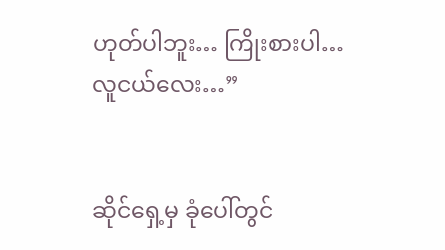ဟုတ်ပါဘူး… ကြိုးစားပါ… လူငယ်လေး…”


ဆိုင်ရှေ့မှ ခုံပေါ်တွင်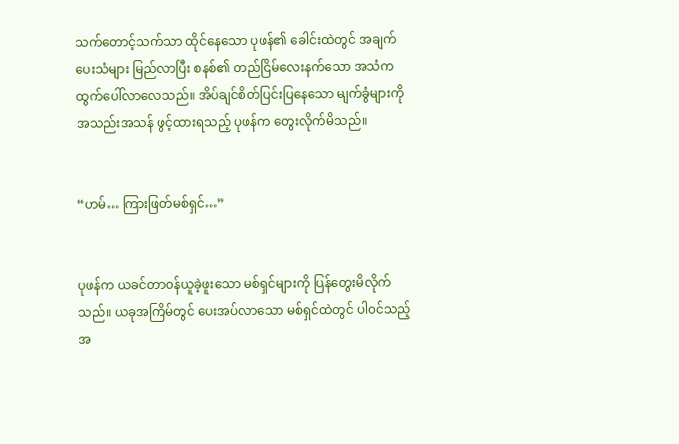သက်တောင့်သက်သာ ထိုင်နေသော ပုဖန်၏ ခေါင်းထဲတွင် အချက်ပေးသံများ မြည်လာပြီး စနစ်၏ တည်ငြိမ်လေးနက်သော အသံက ထွက်ပေါ်လာလေသည်။ အိပ်ချင်စိတ်ပြင်းပြနေသော မျက်ခွံများကို အသည်းအသန် ဖွင့်ထားရသည့် ပုဖန်က တွေးလိုက်မိသည်။


“ဟမ်… ကြားဖြတ်မစ်ရှင်…”


ပုဖန်က ယခင်တာ၀န်ယူခဲ့ဖူးသော မစ်ရှင်များကို ပြန်တွေးမိလိုက်သည်။ ယခုအကြိမ်တွင် ပေးအပ်လာသော မစ်ရှင်ထဲတွင် ပါ၀င်သည့် အ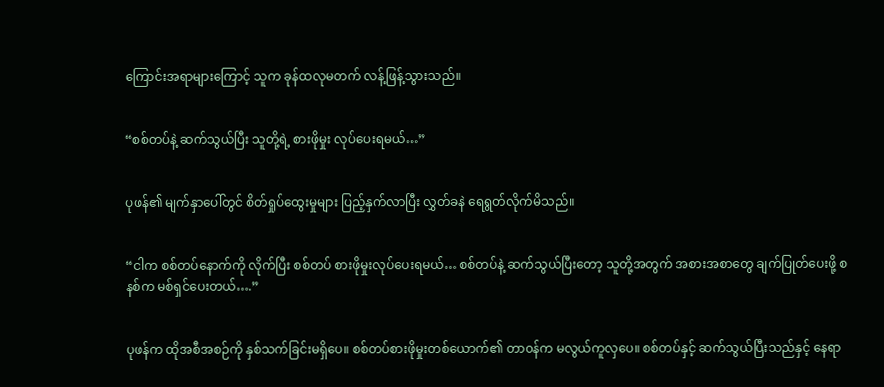ကြောင်းအရာများကြောင့် သူက ခုန်ထလုမတက် လန့်ဖြန့်သွားသည်။


“စစ်တပ်နဲ့ ဆက်သွယ်ပြီး သူတို့ရဲ့ စားဖိုမှုး လုပ်ပေးရမယ်…”


ပုဖန်၏ မျက်နှာပေါ်တွင် စိတ်ရှုပ်ထွေးမှုများ ပြည့်နှက်လာပြီး လွှတ်ခနဲ ရေရွတ်လိုက်မိသည်။


“ငါက စစ်တပ်နောက်ကို လိုက်ပြီး စစ်တပ် စားဖိုမှုးလုပ်ပေးရမယ်… စစ်တပ်နဲ့ ဆက်သွယ်ပြီးတော့ သူတို့အတွက် အစားအစာတွေ ချက်ပြုတ်ပေးဖို့ စနစ်က မစ်ရှင်ပေးတယ်….”


ပုဖန်က ထိုအစီအစဉ်ကို နှစ်သက်ခြင်းမရှိပေ။ စစ်တပ်စားဖိုမှုးတစ်ယောက်၏ တာ၀န်က မလွယ်ကူလှပေ။ စစ်တပ်နှင့် ဆက်သွယ်ပြီးသည်နှင့် နေရာ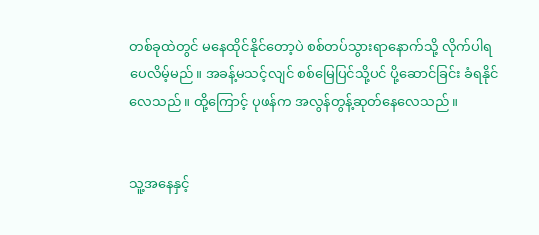တစ်ခုထဲတွင် မနေထိုင်နိုင်တော့ပဲ စစ်တပ်သွားရာနောက်သို့ လိုက်ပါရပေလိမ့်မည်။ အခန့်မသင့်လျင် စစ်မြေပြင်သို့ပင် ပို့ဆောင်ခြင်း ခံရနိုင်လေသည်။ ထို့ကြောင့် ပုဖန်က အလွန်တွန့်ဆုတ်နေလေသည်။


သူ့အနေနှင့်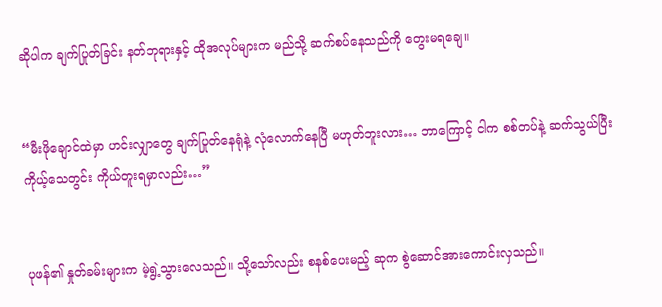ဆိုပါက ချက်ပြုတ်ခြင်း နတ်ဘုရားနှင့် ထိုအလုပ်များက မည်သို့ ဆက်စပ်နေသည်ကို တွေးမရချေ။


“မီးဖိုချောင်ထဲမှာ ဟင်းလျှာတွေ ချက်ပြုတ်နေရုံနဲ့ လုံလောက်နေပြီ မဟုတ်ဘူးလား… ဘာကြောင့် ငါက စစ်တပ်နဲ့ ဆက်သွယ်ပြီး ကိုယ့်သေတွင်း ကိုယ်တူးရမှာလည်း…”


ပုဖန်၏ နှုတ်ခမ်းများက မဲ့ရွဲ့သွားလေသည်။ သို့သော်လည်း စနစ်ပေးမည့် ဆုက စွဲဆောင်အားကောင်းလှသည်။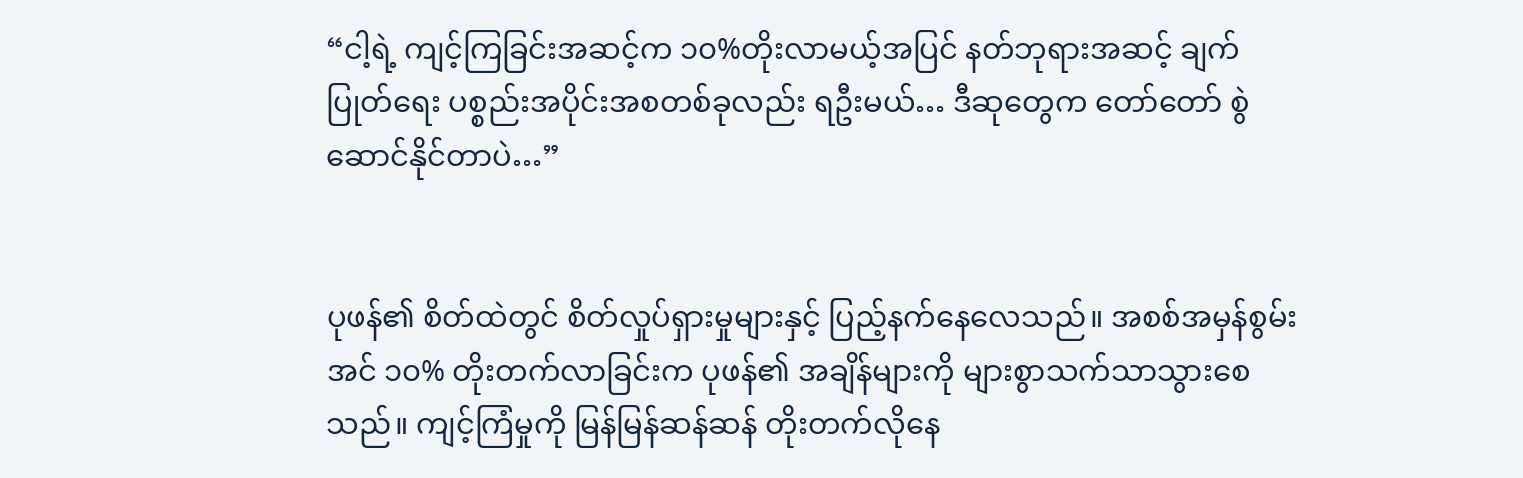“ငါ့ရဲ့ ကျင့်ကြခြင်းအဆင့်က ၁၀%တိုးလာမယ့်အပြင် နတ်ဘုရားအဆင့် ချက်ပြုတ်ရေး ပစ္စည်းအပိုင်းအစတစ်ခုလည်း ရဦးမယ်… ဒီဆုတွေက တော်တော် စွဲဆောင်နိုင်တာပဲ…”


ပုဖန်၏ စိတ်ထဲတွင် စိတ်လှုပ်ရှားမှုများနှင့် ပြည့်နက်နေလေသည်။ အစစ်အမှန်စွမ်းအင် ၁၀% တိုးတက်လာခြင်းက ပုဖန်၏ အချိန်များကို များစွာသက်သာသွားစေသည်။ ကျင့်ကြံမှုကို မြန်မြန်ဆန်ဆန် တိုးတက်လိုနေ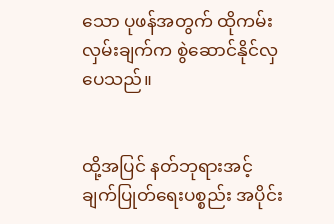သော ပုဖန်အတွက် ထိုကမ်းလှမ်းချက်က စွဲဆောင်နိုင်လှပေသည်။


ထို့အပြင် နတ်ဘုရားအင့် ချက်ပြုတ်ရေးပစ္စည်း အပိုင်း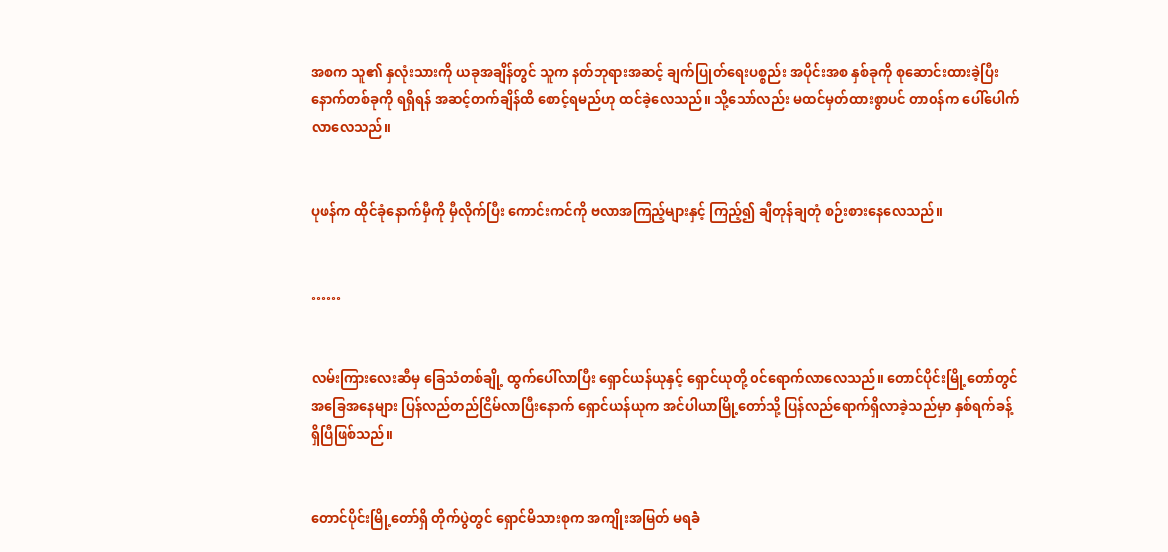အစက သူ၏ နှလုံးသားကို ယခုအချိန်တွင် သူက နတ်ဘုရားအဆင့် ချက်ပြုတ်ရေးပစ္စည်း အပိုင်းအစ နှစ်ခုကို စုဆောင်းထားခဲ့ပြီး နောက်တစ်ခုကို ရရှိရန် အဆင့်တက်ချိန်ထိ စောင့်ရမည်ဟု ထင်ခဲ့လေသည်။ သို့သော်လည်း မထင်မှတ်ထားစွာပင် တာ၀န်က ပေါ်ပေါက်လာလေသည်။


ပုဖန်က ထိုင်ခုံနောက်မှီကို မှီလိုက်ပြီး ကောင်းကင်ကို ဗလာအကြည့်များနှင့် ကြည့်၍ ချီတုန်ချတုံ စဉ်းစားနေလေသည်။


……


လမ်းကြားလေးဆီမှ ခြေသံတစ်ချို့ ထွက်ပေါ်လာပြီး ရှောင်ယန်ယုနှင့် ရှောင်ယုတို့ ၀င်ရောက်လာလေသည်။ တောင်ပိုင်းမြို့တော်တွင် အခြေအနေများ ပြန်လည်တည်ငြိမ်လာပြီးနောက် ရှောင်ယန်ယုက အင်ပါယာမြို့တော်သို့ ပြန်လည်ရောက်ရှိလာခဲ့သည်မှာ နှစ်ရက်ခန့်ရှိပြီဖြစ်သည်။


တောင်ပိုင်းမြို့တော်ရှိ တိုက်ပွဲတွင် ရှောင်မိသားစုက အကျိုးအမြတ် မရခဲံ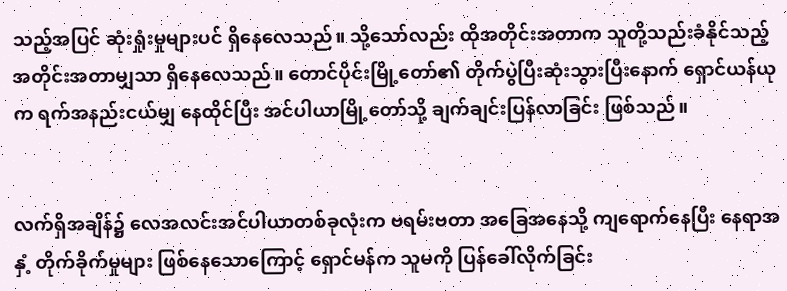သည့်အပြင် ဆုံးရှုံးမှုများပင် ရှိနေလေသည်။ သို့သော်လည်း ထိုအတိုင်းအတာက သူတို့သည်းခံနိုင်သည့် အတိုင်းအတာမျှသာ ရှိနေလေသည်။ တောင်ပိုင်းမြို့တော်၏ တိုက်ပွဲပြီးဆုံးသွားပြီးနောက် ရှောင်ယန်ယုက ရက်အနည်းငယ်မျှ နေထိုင်ပြီး အင်ပါယာမြို့တော်သို့ ချက်ချင်းပြန်လာခြင်း ဖြစ်သည်။


လက်ရှိအချိန်၌ လေအလင်းအင်ပါယာတစ်ခုလုံးက ဗရမ်းဗတာ အခြေအနေသို့ ကျရောက်နေပြီး နေရာအနှံ့ တိုက်ခိုက်မှုများ ဖြစ်နေသောကြောင့် ရှောင်မန်က သူမကို ပြန်ခေါ်လိုက်ခြင်း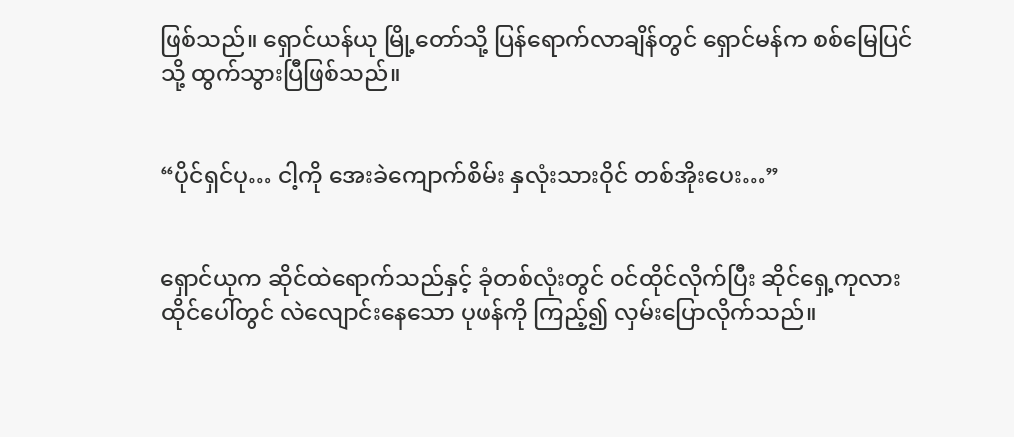ဖြစ်သည်။ ရှောင်ယန်ယု မြို့တော်သို့ ပြန်ရောက်လာချိန်တွင် ရှောင်မန်က စစ်မြေပြင်သို့ ထွက်သွားပြီဖြစ်သည်။


“ပိုင်ရှင်ပု… ငါ့ကို အေးခဲကျောက်စိမ်း နှလုံးသားဝိုင် တစ်အိုးပေး…”


ရှောင်ယုက ဆိုင်ထဲရောက်သည်နှင့် ခုံတစ်လုံးတွင် ၀င်ထိုင်လိုက်ပြီး ဆိုင်ရှေ့ကုလားထိုင်ပေါ်တွင် လဲလျောင်းနေသော ပုဖန်ကို ကြည့်၍ လှမ်းပြောလိုက်သည်။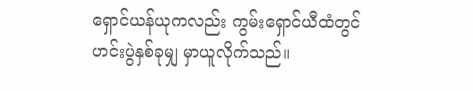ရှောင်ယန်ယုကလည်း ကွမ်းရှောင်ယီထံတွင် ဟင်းပွဲနှစ်ခုမျှ မှာယူလိုက်သည်။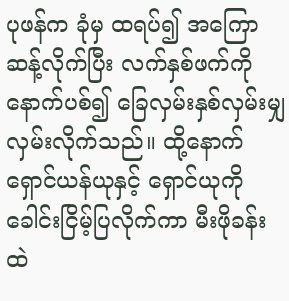ပုဖန်က ခုံမှ ထရပ်၍ အကြောဆန့်လိုက်ပြီး လက်နှစ်ဖက်ကို နောက်ပစ်၍ ခြေလှမ်းနှစ်လှမ်းမျှ လှမ်းလိုက်သည်။ ထို့နောက် ရှောင်ယန်ယုနှင့် ရှောင်ယုကို ခေါင်းငြိမ့်ပြလိုက်ကာ မီးဖိုခန်းထဲ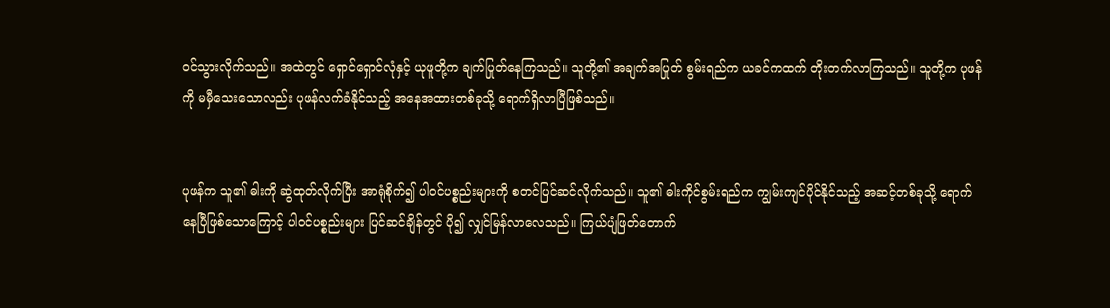၀င်သွားလိုက်သည်။ အထဲတွင် ရှောင်ရှောင်လုံနှင့် ယုဖူတို့က ချက်ပြုတ်နေကြသည်။ သူတို့၏ အချက်အပြုတ် စွမ်းရည်က ယခင်ကထက် တိုးတက်လာကြသည်။ သူတို့က ပုဖန်ကို မမှီသေးသောလည်း ပုဖန်လက်ခံနိုင်သည့် အနေအထားတစ်ခုသို့ ရောက်ရှိလာပြီဖြစ်သည်။


ပုဖန်က သူ၏ ဓါးကို ဆွဲထုတ်လိုက်ပြီး အာရုံစိုက်၍ ပါ၀င်ပစ္စည်းများကို စတင်ပြင်ဆင်လိုက်သည်။ သူ၏ ဓါးကိုင်စွမ်းရည်က ကျွမ်းကျင်ပိုင်နိုင်သည့် အဆင့်တစ်ခုသို့ ရောက်နေပြီဖြစ်သောကြောင့် ပါ၀င်ပစ္စည်းများ ပြင်ဆင်ချိန်တွင် ပို၍ လျှင်မြန်လာလေသည်။ ကြယ်ပျံဖြတ်တောက်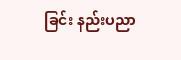ခြင်း နည်းပညာ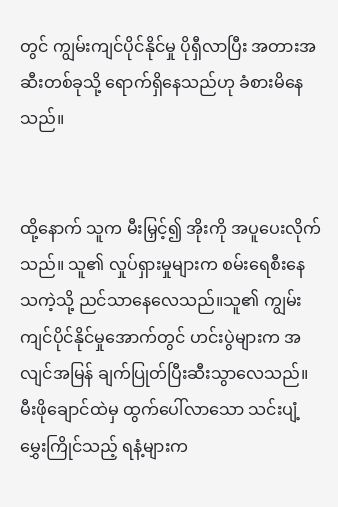တွင် ကျွမ်းကျင်ပိုင်နိုင်မှု ပိုရှီလာပြီး အတားအဆီးတစ်ခုသို့ ရောက်ရှိနေသည်ဟု ခံစားမိနေသည်။


ထို့နောက် သူက မီးမြှင့်၍ အိုးကို အပူပေးလိုက်သည်။ သူ၏ လှုပ်ရှားမှုများက စမ်းရေစီးနေသကဲ့သို့ ညင်သာနေလေသည်။သူ၏ ကျွမ်းကျင်ပိုင်နိုင်မှုအောက်တွင် ဟင်းပွဲများက အလျင်အမြန် ချက်ပြုတ်ပြီးဆီးသွာလေသည်။ မီးဖိုချောင်ထဲမှ ထွက်ပေါ်လာသော သင်းပျံ့မွှေးကြိုင်သည့် ရနံ့များက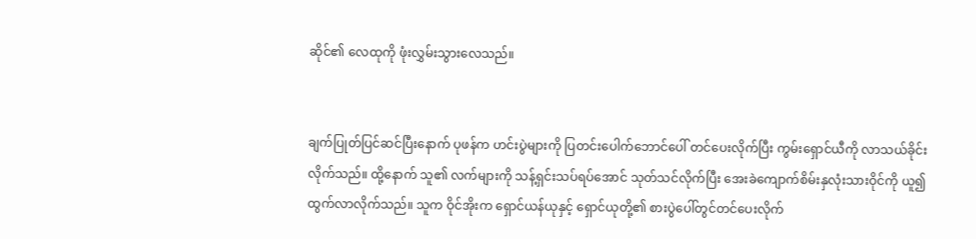ဆိုင်၏ လေထုကို ဖုံးလွှမ်းသွားလေသည်။


ချက်ပြုတ်ပြင်ဆင်ပြီးနောက် ပုဖန်က ဟင်းပွဲများကို ပြတင်းပေါက်ဘောင်ပေါ် တင်ပေးလိုက်ပြီး ကွမ်းရှောင်ယီကို လာသယ်ခိုင်းလိုက်သည်။ ထို့နောက် သူ၏ လက်များကို သန့်ရှင်းသပ်ရပ်အောင် သုတ်သင်လိုက်ပြီး အေးခဲကျောက်စိမ်းနှလုံးသားဝိုင်ကို ယူ၍ ထွက်လာလိုက်သည်။ သူက ဝိုင်အိုးက ရှောင်ယန်ယုနှင့် ရှောင်ယုတို့၏ စားပွဲပေါ်တွင်တင်ပေးလိုက်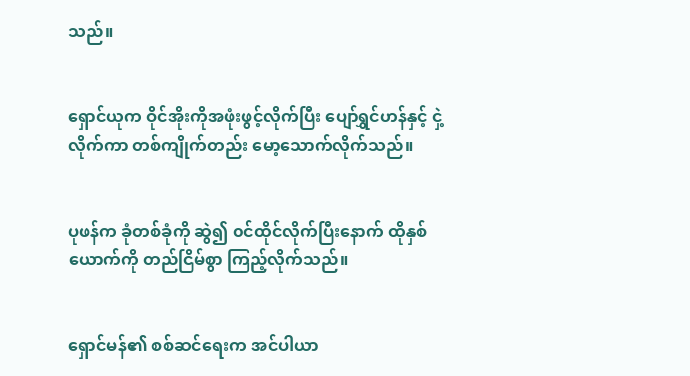သည်။


ရှောင်ယုက ဝိုင်အိုးကိုအဖုံးဖွင့်လိုက်ပြီး ပျော်ရွှင်ဟန်နှင့် ငှဲ့လိုက်ကာ တစ်ကျိုက်တည်း မော့သောက်လိုက်သည်။


ပုဖန်က ခုံတစ်ခုံကို ဆွဲ၍ ၀င်ထိုင်လိုက်ပြီးနောက် ထိုနှစ်ယောက်ကို တည်ငြိမ်စွာ ကြည့်လိုက်သည်။


ရှောင်မန်၏ စစ်ဆင်ရေးက အင်ပါယာ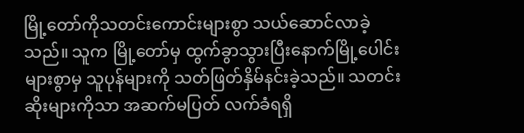မြို့တော်ကိုသတင်းကောင်းများစွာ သယ်ဆောင်လာခဲ့သည်။ သူက မြို့တော်မှ ထွက်ခွာသွားပြီးနောက်မြို့ပေါင်းများစွာမှ သူပုန်များကို သတ်ဖြတ်နှိမ်နင်းခဲ့သည်။ သတင်းဆိုးများကိုသာ အဆက်မပြတ် လက်ခံရရှိ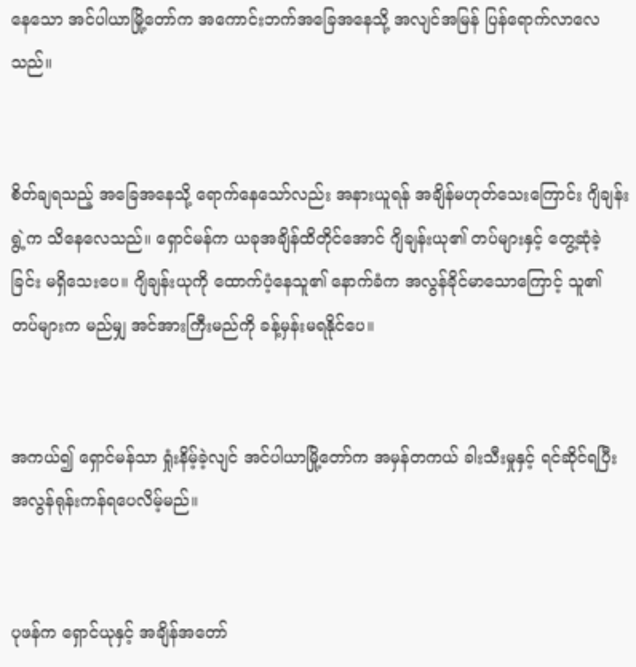နေသော အင်ပါယာမြို့တော်က အကောင်းဘက်အခြေအနေသို့ အလျင်အမြန် ပြန်ရောက်လာလေသည်။


စိတ်ချရသည့် အခြေအနေသို့ ရောက်နေသော်လည်း အနားယူရန် အချိန်မဟုတ်သေးကြောင်း ဂျိချန်းရွဲ့က သိနေလေသည်။ ရှောင်မန်က ယခုအချိန်ထိတိုင်အောင် ဂျိချန်းယု၏ တပ်များနှင့် တွေ့ဆုံခဲ့ခြင်း မရှိသေးပေ။ ဂျိချန်းယုကို ထောက်ပံ့နေသူ၏ နောက်ခံက အလွန်ခိုင်မာသောကြောင့် သူ၏ တပ်များက မည်မျှ အင်အားကြီးမည်ကို ခန့်မှန်းမရနိုင်ပေ။


အကယ်၍ ရှောင်မန်သာ ရှုံးနိမ့်ခဲ့လျင် အင်ပါယာမြို့တော်က အမှန်တကယ် ခါးသီးမှုနှင့် ရင်ဆိုင်ရပြီး အလွန်ရုန်းကန်ရပေလိမ့်မည်။


ပုဖန်က ရှောင်ယုနှင့် အချိန်အတော်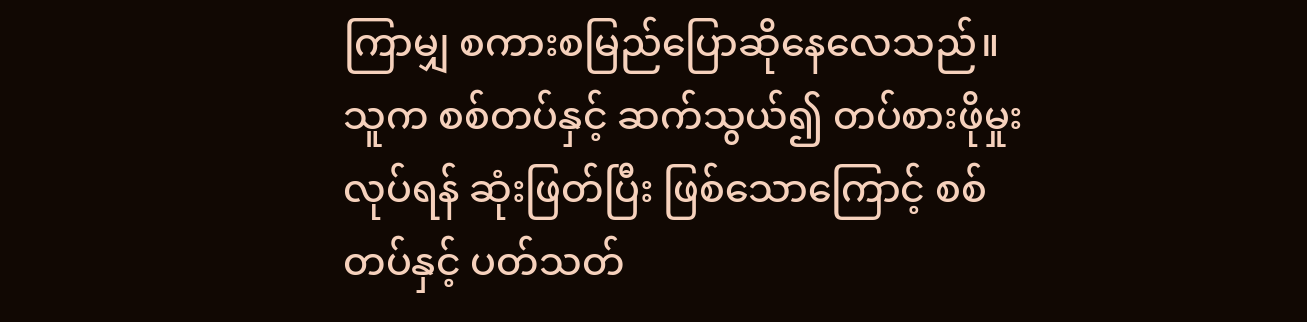ကြာမျှ စကားစမြည်ပြောဆိုနေလေသည်။ သူက စစ်တပ်နှင့် ဆက်သွယ်၍ တပ်စားဖိုမှုးလုပ်ရန် ဆုံးဖြတ်ပြီး ဖြစ်သောကြောင့် စစ်တပ်နှင့် ပတ်သတ်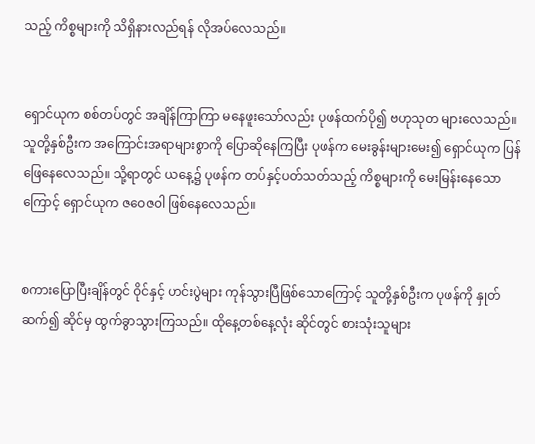သည့် ကိစ္စများကို သိရှိနားလည်ရန် လိုအပ်လေသည်။


ရှောင်ယုက စစ်တပ်တွင် အချိန်ကြာကြာ မနေဖူးသော်လည်း ပုဖန်ထက်ပို၍ ဗဟုသုတ များလေသည်။ သူတို့နှစ်ဦးက အကြောင်းအရာများစွာကို ပြောဆိုနေကြပြီး ပုဖန်က မေးခွန်းများမေး၍ ရှောင်ယုက ပြန်ဖြေနေလေသည်။ သို့ရာတွင် ယနေ့၌ ပုဖန်က တပ်နှင့်ပတ်သတ်သည့် ကိစ္စများကို မေးမြန်းနေသောကြောင့် ရှောင်ယုက ဇဝေဇ၀ါ ဖြစ်နေလေသည်။


စကားပြောပြီးချိန်တွင် ဝိုင်နှင့် ဟင်းပွဲများ ကုန်သွားပြီဖြစ်သောကြောင့် သူတို့နှစ်ဦးက ပုဖန်ကို နှုတ်ဆက်၍ ဆိုင်မှ ထွက်ခွာသွားကြသည်။ ထိုနေ့တစ်နေ့လုံး ဆိုင်တွင် စားသုံးသူများ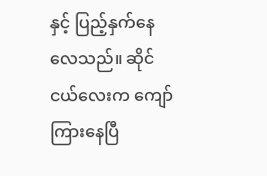နှင့် ပြည့်နှက်နေလေသည်။ ဆိုင်ငယ်လေးက ကျော်ကြားနေပြီ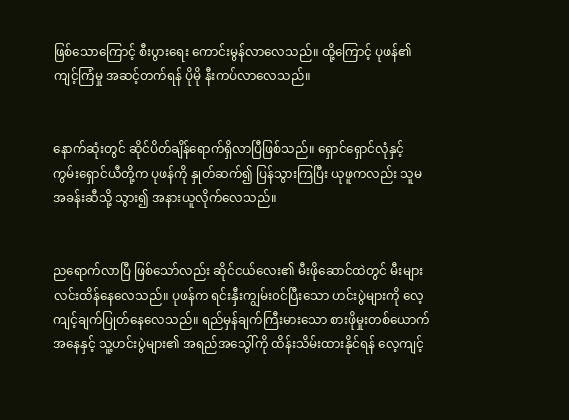ဖြစ်သောကြောင့် စီးပွားရေး ကောင်းမွန်လာလေသည်။ ထို့ကြောင့် ပုဖန်၏ ကျင့်ကြံမှု အဆင့်တက်ရန် ပိုမို နီးကပ်လာလေသည်။


နောက်ဆုံးတွင် ဆိုင်ပိတ်ချိန်ရောက်ရှိလာပြီဖြစ်သည်။ ရှောင်ရှောင်လုံနှင့် ကွမ်းရှောင်ယီတို့က ပုဖန်ကို နှုတ်ဆက်၍ ပြန်သွားကြပြီး ယုဖူကလည်း သူမအခန်းဆီသို့ သွား၍ အနားယူလိုက်လေသည်။


ညရောက်လာပြီ ဖြစ်သော်လည်း ဆိုင်ငယ်လေး၏ မီးဖိုဆောင်ထဲတွင် မီးများ လင်းထိန်နေလေသည်။ ပုဖန်က ရင်းနှီးကျွမ်း၀င်ပြီးသော ဟင်းပွဲများကို လေ့ကျင့်ချက်ပြုတ်နေလေသည်။ ရည်မှန်ချက်ကြီးမားသော စားဖိုမှုးတစ်ယောက်အနေနှင့် သူ့ဟင်းပွဲများ၏ အရည်အသွေါ်ကို ထိန်းသိမ်းထားနိုင်ရန် လေ့ကျင့်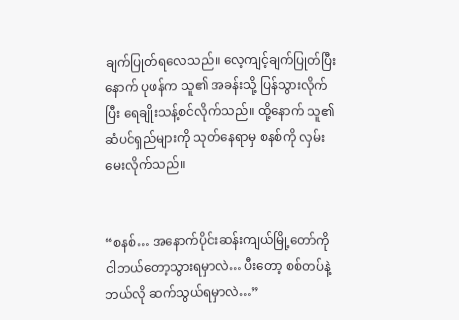ချက်ပြုတ်ရလေသည်။ လေ့ကျင့်ချက်ပြုတ်ပြီးနောက် ပုဖန်က သူ၏ အခန်းသို့ ပြန်သွားလိုက်ပြီး ရေချိုးသန့်စင်လိုက်သည်။ ထို့နောက် သူ၏ ဆံပင်ရှည်များကို သုတ်နေရာမှ စနစ်ကို လှမ်းမေးလိုက်သည်။


“စနစ်… အနောက်ပိုင်းဆန်းကျယ်မြို့တော်ကို ငါဘယ်တော့သွားရမှာလဲ… ပီးတော့ စစ်တပ်နဲ့ ဘယ်လို ဆက်သွယ်ရမှာလဲ…”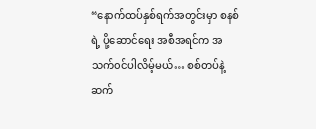“နောက်ထပ်နှစ်ရက်အတွင်းမှာ စနစ်ရဲ့ ပို့ဆောင်ရေး အစီအရင်က အသက်၀င်ပါလိမ့်မယ်… စစ်တပ်နဲ့ ဆက်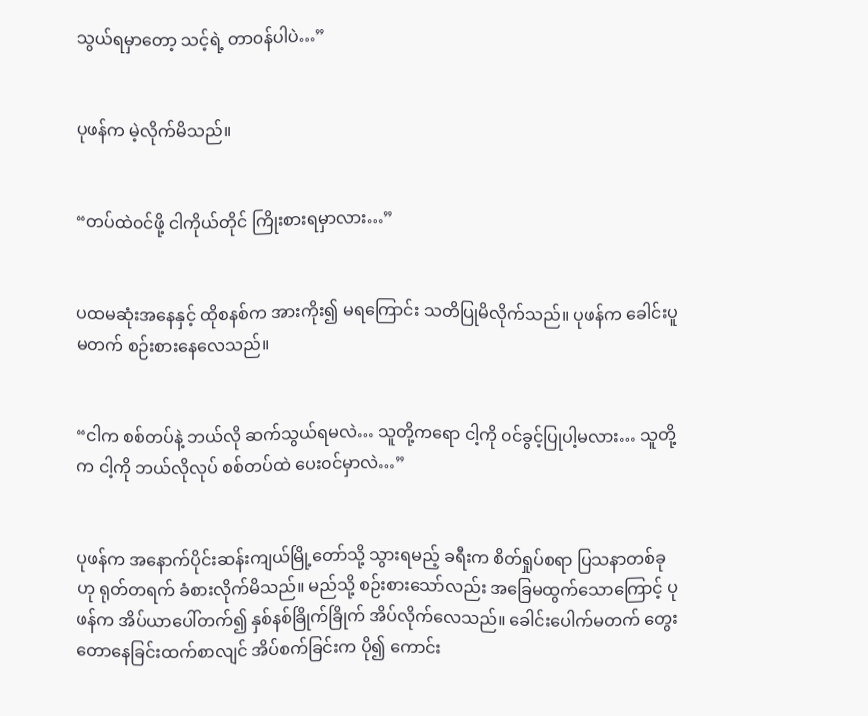သွယ်ရမှာတော့ သင့်ရဲ့ တာ၀န်ပါပဲ…”


ပုဖန်က မဲ့လိုက်မိသည်။


“တပ်ထဲ၀င်ဖို့ ငါကိုယ်တိုင် ကြိုးစားရမှာလား…”


ပထမဆုံးအနေနှင့် ထိုစနစ်က အားကိုး၍ မရကြောင်း သတိပြုမိလိုက်သည်။ ပုဖန်က ခေါင်းပူမတက် စဉ်းစားနေလေသည်။


“ငါက စစ်တပ်နဲ့ ဘယ်လို ဆက်သွယ်ရမလဲ… သူတို့ကရော ငါ့ကို ၀င်ခွင့်ပြုပါ့မလား… သူတို့က ငါ့ကို ဘယ်လိုလုပ် စစ်တပ်ထဲ ပေး၀င်မှာလဲ…”


ပုဖန်က အနောက်ပိုင်းဆန်းကျယ်မြို့တော်သို့ သွားရမည့် ခရီးက စိတ်ရှုပ်စရာ ပြသနာတစ်ခုဟု ရုတ်တရက် ခံစားလိုက်မိသည်။ မည်သို့ စဉ်းစားသော်လည်း အခြေမထွက်သောကြောင့် ပုဖန်က အိပ်ယာပေါ်တက်၍ နှစ်နစ်ခြိုက်ခြိုက် အိပ်လိုက်လေသည်။ ခေါင်းပေါက်မတက် တွေးတောနေခြင်းထက်စာလျင် အိပ်စက်ခြင်းက ပို၍ ကောင်း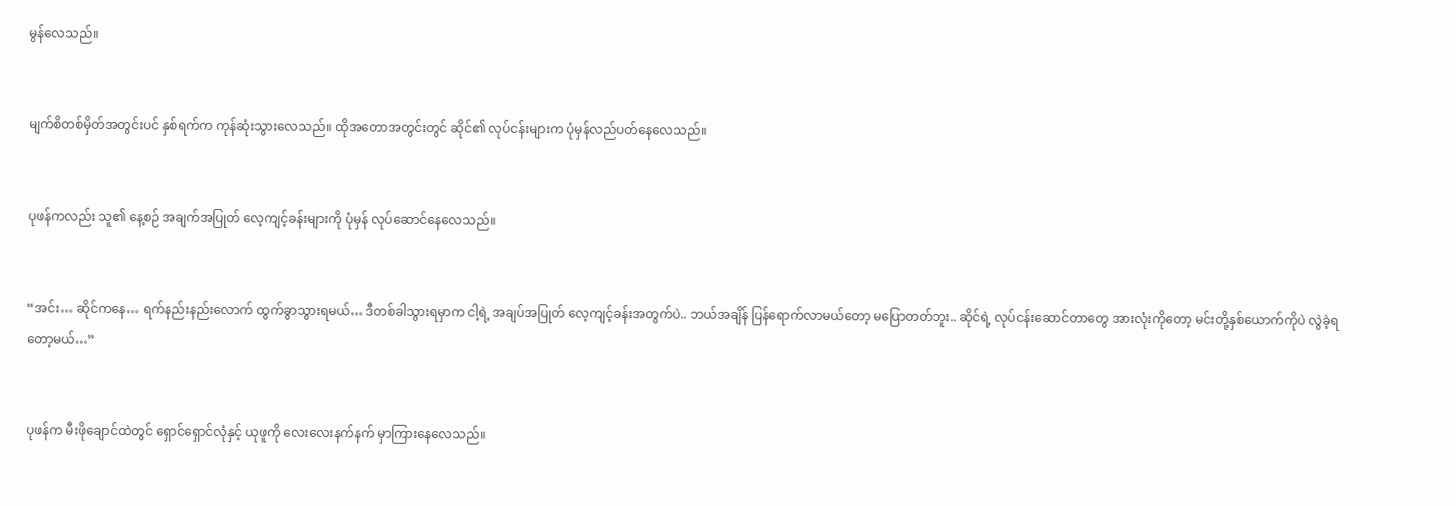မွန်လေသည်။


မျက်စိတစ်မှိတ်အတွင်းပင် နှစ်ရက်က ကုန်ဆုံးသွားလေသည်။ ထိုအတောအတွင်းတွင် ဆိုင်၏ လုပ်ငန်းများက ပုံမှန်လည်ပတ်နေလေသည်။


ပုဖန်ကလည်း သူ၏ နေ့စဉ် အချက်အပြုတ် လေ့ကျင့်ခန်းများကို ပုံမှန် လုပ်ဆောင်နေလေသည်။


“အင်း… ဆိုင်ကနေ… ရက်နည်းနည်းလောက် ထွက်ခွာသွားရမယ်… ဒီတစ်ခါသွားရမှာက ငါ့ရဲ့ အချပ်အပြုတ် လေ့ကျင့်ခန်းအတွက်ပဲ.. ဘယ်အချိန် ပြန်ရောက်လာမယ်တော့ မပြောတတ်ဘူး.. ဆိုင်ရဲ့ လုပ်ငန်းဆောင်တာတွေ အားလုံးကိုတော့ မင်းတို့နှစ်ယောက်ကိုပဲ လွဲခဲ့ရတော့မယ်…”


ပုဖန်က မီးဖိုချောင်ထဲတွင် ရှောင်ရှောင်လုံနှင့် ယုဖူကို လေးလေးနက်နက် မှာကြားနေလေသည်။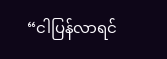“ငါပြန်လာရင်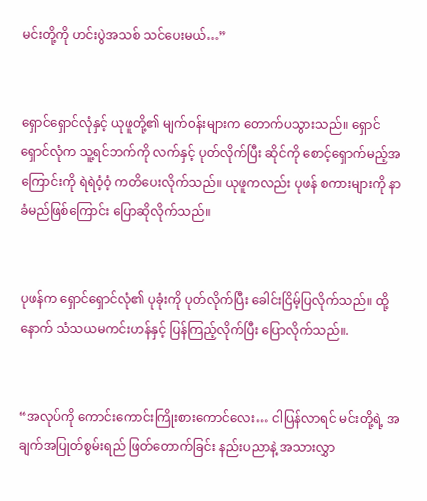မင်းတို့ကို ဟင်းပွဲအသစ် သင်ပေးမယ်…”


ရှောင်ရှောင်လုံနှင့် ယုဖူတို့၏ မျက်၀န်းများက တောက်ပသွားသည်။ ရှောင်ရှောင်လုံက သူ့ရင်ဘက်ကို လက်နှင့် ပုတ်လိုက်ပြီး ဆိုင်ကို စောင့်ရှောက်မည့်အကြောင်းကို ရဲရဲဝံ့ဝံ့ ကတိပေးလိုက်သည်။ ယုဖူကလည်း ပုဖန် စကားများကို နာခံမည်ဖြစ်ကြောင်း ပြောဆိုလိုက်သည်။


ပုဖန်က ရှောင်ရှောင်လုံ၏ ပုခုံးကို ပုတ်လိုက်ပြီး ခေါင်းငြိမ့်ပြလိုက်သည်။ ထို့နောက် သံသယမကင်းဟန်နှင့် ပြန်ကြည့်လိုက်ပြီး ပြောလိုက်သည်။.


“အလုပ်ကို ကောင်းကောင်းကြိုးစားကောင်လေး… ငါပြန်လာရင် မင်းတို့ရဲ့ အချက်အပြုတ်စွမ်းရည် ဖြတ်တောက်ခြင်း နည်းပညာနဲ့ အသားလွှာ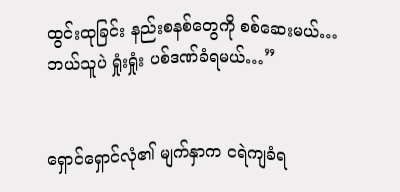ထွင်းထုခြင်း နည်းစနစ်တွေကို စစ်ဆေးမယ်… ဘယ်သူပဲ ရှုံးရှုံး ပစ်ဒဏ်ခံရမယ်…”


ရှောင်ရှောင်လုံ၏ မျက်နှာက ငရဲကျခံရ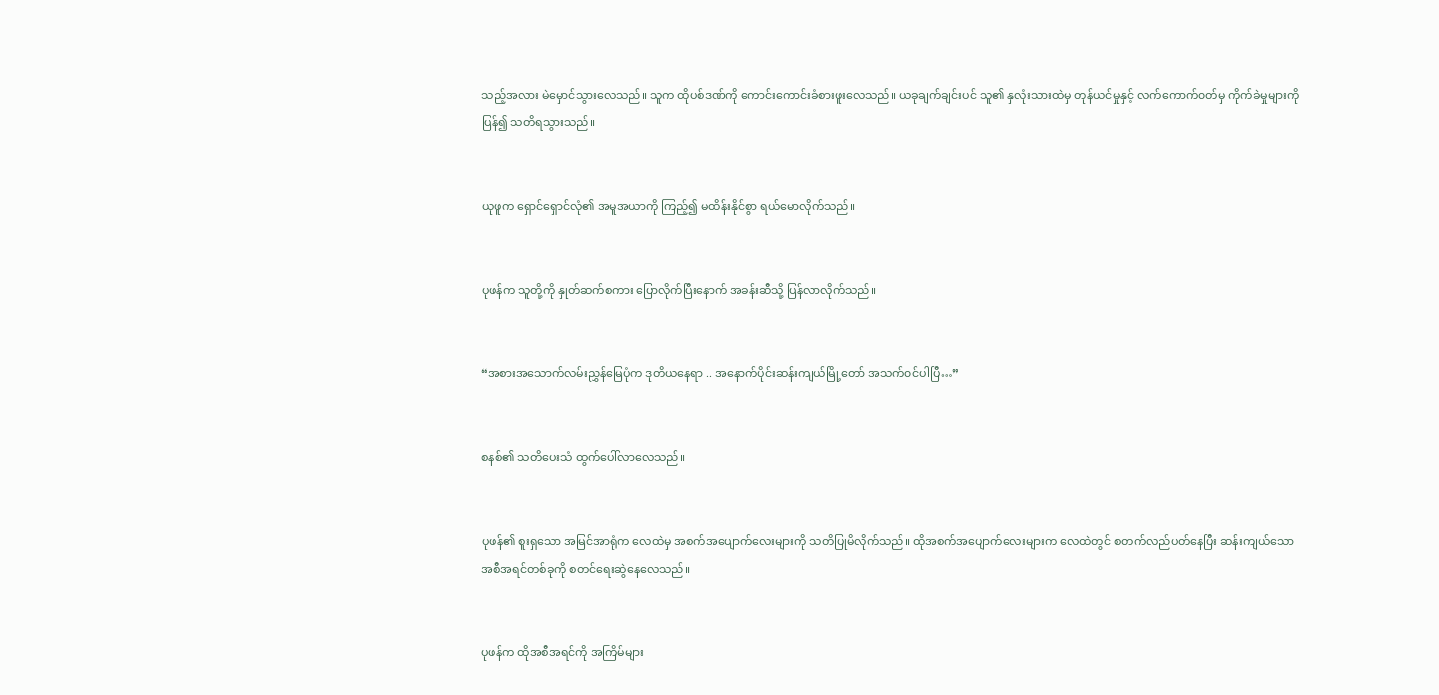သည့်အလား မဲမှောင်သွားလေသည်။ သူက ထိုပစ်ဒဏ်ကို ကောင်းကောင်းခံစားဖူးလေသည်။ ယခုချက်ချင်းပင် သူ၏ နှလုံးသားထဲမှ တုန်ယင်မှုနှင့် လက်ကောက်၀တ်မှ ကိုက်ခဲမှုများကို ပြန်၍ သတိရသွားသည်။


ယုဖူက ရှောင်ရှောင်လုံ၏ အမူအယာကို ကြည့်၍ မထိန်းနိုင်စွာ ရယ်မောလိုက်သည်။


ပုဖန်က သူတို့ကို နှုတ်ဆက်စကား ပြောလိုက်ပြီးနောက် အခန်းဆီသို့ ပြန်လာလိုက်သည်။


“အစားအသောက်လမ်းညွှန်မြေပုံက ဒုတိယနေရာ .. အနောက်ပိုင်းဆန်းကျယ်မြို့တော် အသက်၀င်ပါပြီ…”


စနစ်၏ သတိပေးသံ ထွက်ပေါ်လာလေသည်။


ပုဖန်၏ စူးရှသော အမြင်အာရုံက လေထဲမှ အစက်အပျောက်လေးများကို သတိပြုမိလိုက်သည်။ ထိုအစက်အပျောက်လေးများက လေထဲတွင် စတက်လည်ပတ်နေပြီး ဆန်းကျယ်သော အစီအရင်တစ်ခုကို စတင်ရေးဆွဲနေလေသည်။


ပုဖန်က ထိုအစီအရင်ကို အကြိမ်များ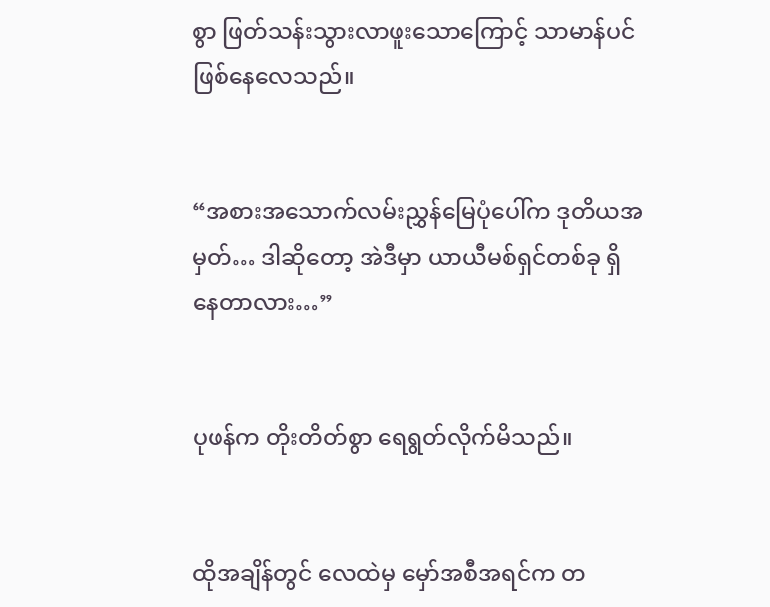စွာ ဖြတ်သန်းသွားလာဖူးသောကြောင့် သာမာန်ပင် ဖြစ်နေလေသည်။


“အစားအသောက်လမ်းညွှန်မြေပုံပေါ်က ဒုတိယအမှတ်… ဒါဆိုတော့ အဲဒီမှာ ယာယီမစ်ရှင်တစ်ခု ရှိနေတာလား…”


ပုဖန်က တိုးတိတ်စွာ ရေရွတ်လိုက်မိသည်။


ထိုအချိန်တွင် လေထဲမှ မှော်အစီအရင်က တ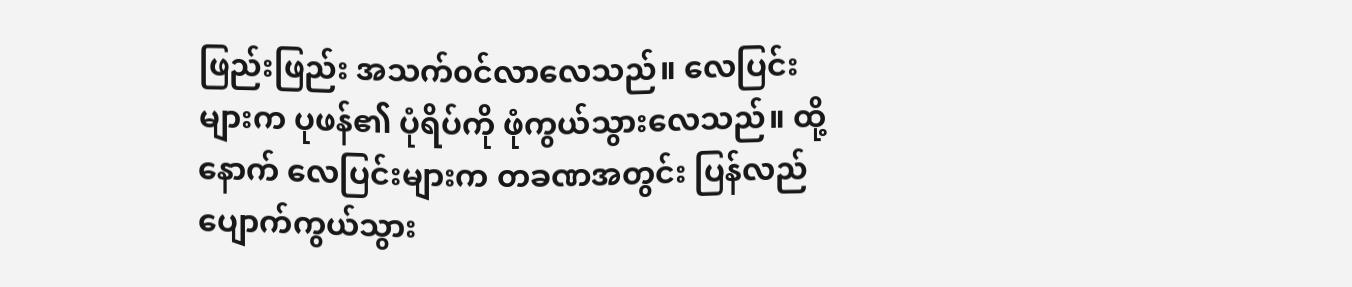ဖြည်းဖြည်း အသက်၀င်လာလေသည်။ လေပြင်းများက ပုဖန်၏ ပုံရိပ်ကို ဖုံကွယ်သွားလေသည်။ ထို့နောက် လေပြင်းများက တခဏအတွင်း ပြန်လည်ပျောက်ကွယ်သွား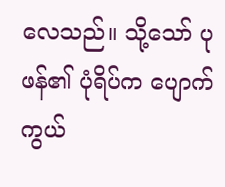လေသည်။ သို့သော် ပုဖန်၏ ပုံရိပ်က ပျောက်ကွယ်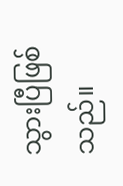သွားပြီဖြစ်သည်။